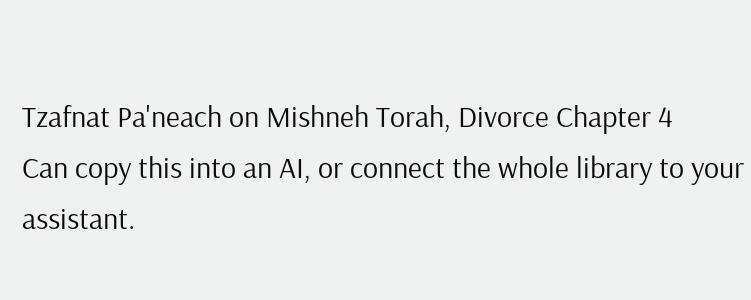Tzafnat Pa'neach on Mishneh Torah, Divorce Chapter 4
Can copy this into an AI, or connect the whole library to your assistant.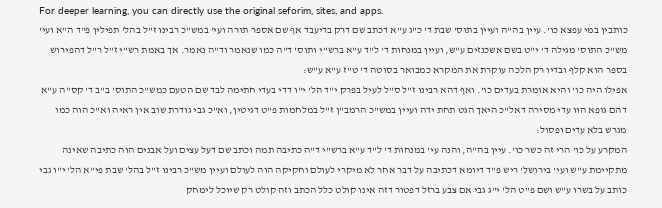For deeper learning, you can directly use the original seforim, sites, and apps.
כותבין במי עפצא כו'. עיין בה"ה ועיין בתוס' שבת ד' כ"ג ע"א דכתב שם דרק בדיעבד אף שם אספר תורה ועי' במש"כ רבינו ז"ל בהל' תפילין פ"ד ה"א ועי' מש"כ התוס' מגילה ד' י"ט בשם אשכנזים ע"ש, ועיין במנחות ד' ל"ד ע"א ברש"י ותוס' ד"ה כמו שנאמר וד"ה נאמר. אך באמת רש"י ז"ל ר"ל דהפירוש בספר הוא קלף ובדיו רק הלכה עוקרת את המקרא כמבואר בסוטה ד' ט"ז ע"א ע"ש:
אפילו היה כו' והיא אומרת בעדים כו'. ואף דהא רבינו ז"ל ס"ל לעיל בפרק י"ד הל' י"ו דדי בעדי חתימה לבד שם הטעם כמש"כ התוס' ב"ב ד' קס"ה ע"א דהם גופא הוו עדי מסירה דאל"כ היאך הגט תחת ידה ועיין במש"כ הרמב"ן ז"ל במלחמות פ"ט דגיטין, וא"כ גבי גודרת שוב אין ראיה וא"כ הוה כמו מגרש בלא עדים ופסול:
המקרע על כו' הרי זה כשר כו'. עיין בה"ה, והנה עי' במנחות ד' ל"ד ע"א ברש"י ד"ה כתיבה תמה וכתב שם דעל עצים ועל אבנים הוה כתיבה שאינה מתקיימת ע"ש ועי' בירושל' ריש פ"ד דיומא דכתיבה על דבר אחר לא מיקרי לעולם וחקיקה הוה לעולם ועיין מש"כ רבינו ז"ל בהל' שבת פי"א הל' י"ו גבי כותב על בשרו ע"ש ושם פ"ט הל' י"ג גבי אם צבע ברזל דפטור דזה אינו קולט כלל הכתב וזה קולט רק שיוכל לימחק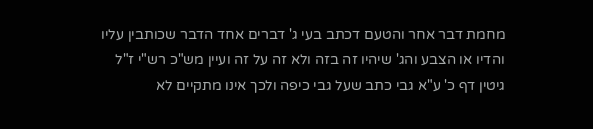מחמת דבר אחר והטעם דכתב בעי ג' דברים אחד הדבר שכותבין עליו והדיו או הצבע והג' שיהיו זה בזה ולא זה על זה ועיין מש"כ רש"י ז"ל גיטין דף כ' ע"א גבי כתב שעל גבי כיפה ולכך אינו מתקיים לא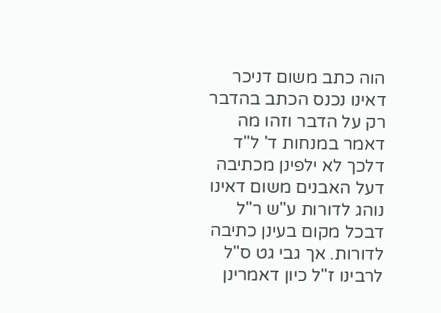הוה כתב משום דניכר דאינו נכנס הכתב בהדבר רק על הדבר וזהו מה דאמר במנחות ד' ל"ד דלכך לא ילפינן מכתיבה דעל האבנים משום דאינו נוהג לדורות ע"ש ר"ל דבכל מקום בעינן כתיבה לדורות. אך גבי גט ס"ל לרבינו ז"ל כיון דאמרינן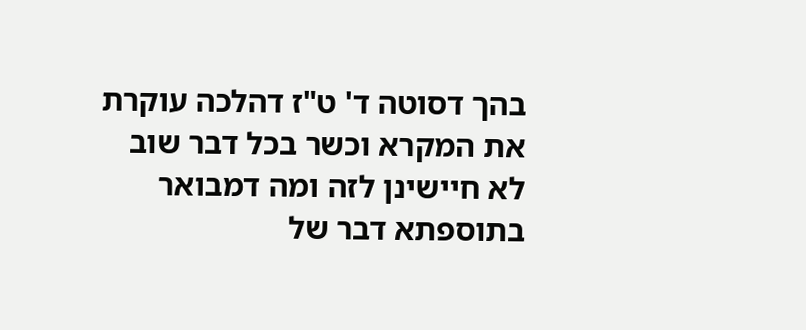בהך דסוטה ד' ט"ז דהלכה עוקרת את המקרא וכשר בכל דבר שוב לא חיישינן לזה ומה דמבואר בתוספתא דבר של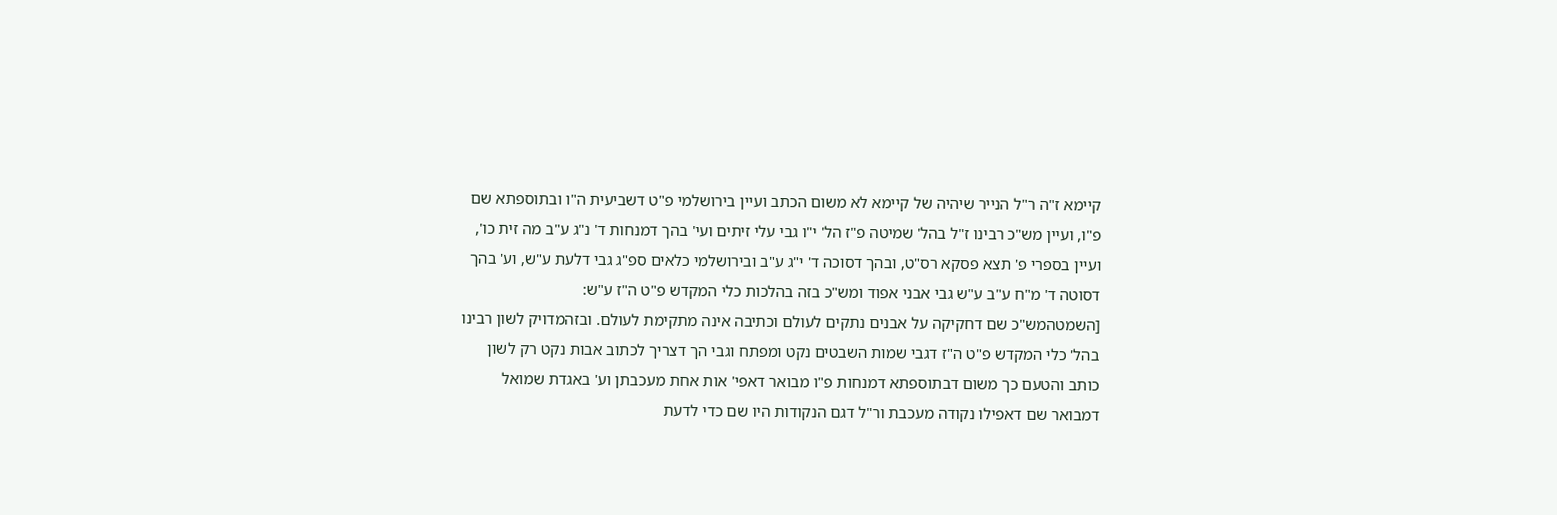קיימא ז"ה ר"ל הנייר שיהיה של קיימא לא משום הכתב ועיין בירושלמי פ"ט דשביעית ה"ו ובתוספתא שם פ"ו, ועיין מש"כ רבינו ז"ל בהל' שמיטה פ"ז הל' י"ו גבי עלי זיתים ועי' בהך דמנחות ד' נ"ג ע"ב מה זית כו', ועיין בספרי פ' תצא פסקא רס"ט, ובהך דסוכה ד' י"ג ע"ב ובירושלמי כלאים ספ"ג גבי דלעת ע"ש, וע' בהך דסוטה ד' מ"ח ע"ב ע"ש גבי אבני אפוד ומש"כ בזה בהלכות כלי המקדש פ"ט ה"ז ע"ש:
[השמטהמש"כ שם דחקיקה על אבנים נתקים לעולם וכתיבה אינה מתקימת לעולם. ובזהמדויק לשון רבינו בהל' כלי המקדש פ"ט ה"ז דגבי שמות השבטים נקט ומפתח וגבי הך דצריך לכתוב אבות נקט רק לשון כותב והטעם כך משום דבתוספתא דמנחות פ"ו מבואר דאפי' אות אחת מעכבתן וע' באגדת שמואל דמבואר שם דאפילו נקודה מעכבת ור"ל דגם הנקודות היו שם כדי לדעת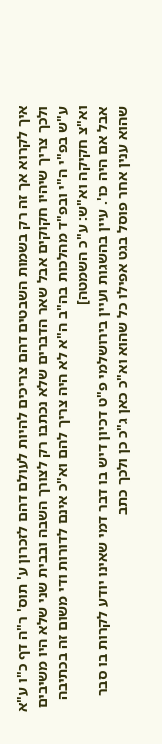איך לקרוא אך זה רק בשמות השבטים דהם צריכים להיות לעולם דהם לזכרון ע' תוס' ר"ה דף כ"ו ע"א ולכך צריך שיהיו חקוקים אבל שאר הדברים שלא נכתבו רק לצורך השבה ובבית שני שלא היו משיבים ע"ש בפ"י ה"י ובפ"ד מהלכות בה"ב ה"א לא היה צריך להם וא"כ אינם לדורות ודי משום זה בכתיבה וא"צ חקיקה וא"ש: ע"כ השמטה]
אבל אם היה כו'. עיין בהשגות ועיין בירושלמי פ"ט דכיון דיש בו דבר דמי שאינו יודע לקרות בו סבר שהוא ענין אחר פוסל בגט אפילו כל שהוא וא"כ כאן ג"כ כן ולכך כתב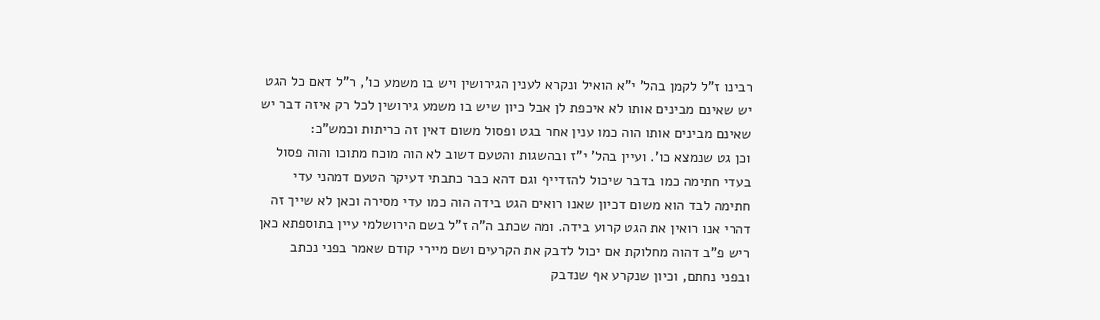רבינו ז"ל לקמן בהל' י"א הואיל ונקרא לענין הגירושין ויש בו משמע כו', ר"ל דאם כל הגט יש שאינם מבינים אותו לא איכפת לן אבל כיון שיש בו משמע גירושין לכל רק איזה דבר יש שאינם מבינים אותו הוה כמו ענין אחר בגט ופסול משום דאין זה כריתות וכמש"כ:
וכן גט שנמצא כו'. ועיין בהל' י"ז ובהשגות והטעם דשוב לא הוה מוכח מתוכו והוה פסול בעדי חתימה כמו בדבר שיכול להזדייף וגם דהא כבר כתבתי דעיקר הטעם דמהני עדי חתימה לבד הוא משום דכיון שאנו רואים הגט בידה הוה כמו עדי מסירה וכאן לא שייך זה דהרי אנו רואין את הגט קרוע בידה. ומה שכתב ה"ה ז"ל בשם הירושלמי עיין בתוספתא כאן ריש פ"ב דהוה מחלוקת אם יכול לדבק את הקרעים ושם מיירי קודם שאמר בפני נכתב ובפני נחתם, וכיון שנקרע אף שנדבק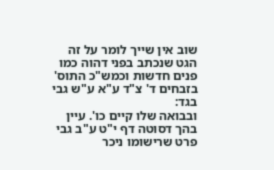שוב אין שייך לומר על זה הגט שנכתב בפני דהוה כמו פנים חדשות וכמש"כ התוס' בזבחים ד' צ"ד ע"א ע"ש גבי בגד:
ובבואה שלו קיים כו'. עיין בהך דסוטה דף י"ט ע"ב גבי פרט שרישומו ניכר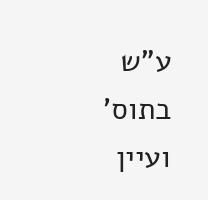ע"ש בתוס' ועיין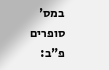במס' סופרים פ"ב: